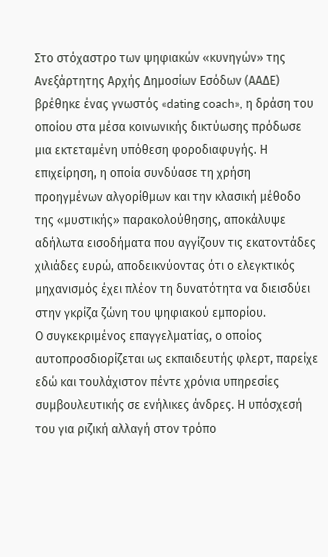Στο στόχαστρο των ψηφιακών «κυνηγών» της Ανεξάρτητης Αρχής Δημοσίων Εσόδων (ΑΑΔΕ) βρέθηκε ένας γνωστός «dating coach», η δράση του οποίου στα μέσα κοινωνικής δικτύωσης πρόδωσε μια εκτεταμένη υπόθεση φοροδιαφυγής. Η επιχείρηση, η οποία συνδύασε τη χρήση προηγμένων αλγορίθμων και την κλασική μέθοδο της «μυστικής» παρακολούθησης, αποκάλυψε αδήλωτα εισοδήματα που αγγίζουν τις εκατοντάδες χιλιάδες ευρώ, αποδεικνύοντας ότι ο ελεγκτικός μηχανισμός έχει πλέον τη δυνατότητα να διεισδύει στην γκρίζα ζώνη του ψηφιακού εμπορίου.
Ο συγκεκριμένος επαγγελματίας, ο οποίος αυτοπροσδιορίζεται ως εκπαιδευτής φλερτ, παρείχε εδώ και τουλάχιστον πέντε χρόνια υπηρεσίες συμβουλευτικής σε ενήλικες άνδρες. Η υπόσχεσή του για ριζική αλλαγή στον τρόπο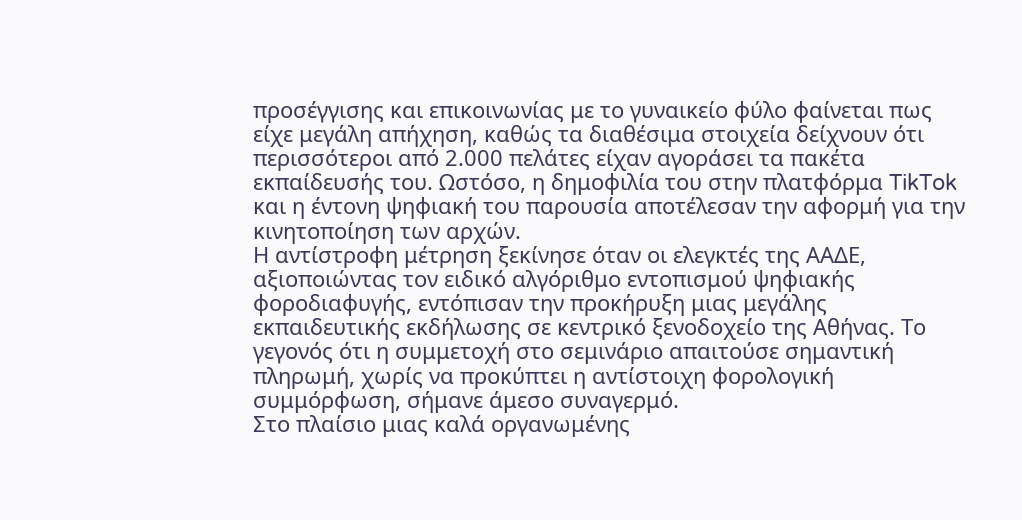προσέγγισης και επικοινωνίας με το γυναικείο φύλο φαίνεται πως είχε μεγάλη απήχηση, καθώς τα διαθέσιμα στοιχεία δείχνουν ότι περισσότεροι από 2.000 πελάτες είχαν αγοράσει τα πακέτα εκπαίδευσής του. Ωστόσο, η δημοφιλία του στην πλατφόρμα TikTok και η έντονη ψηφιακή του παρουσία αποτέλεσαν την αφορμή για την κινητοποίηση των αρχών.
Η αντίστροφη μέτρηση ξεκίνησε όταν οι ελεγκτές της ΑΑΔΕ, αξιοποιώντας τον ειδικό αλγόριθμο εντοπισμού ψηφιακής φοροδιαφυγής, εντόπισαν την προκήρυξη μιας μεγάλης εκπαιδευτικής εκδήλωσης σε κεντρικό ξενοδοχείο της Αθήνας. Το γεγονός ότι η συμμετοχή στο σεμινάριο απαιτούσε σημαντική πληρωμή, χωρίς να προκύπτει η αντίστοιχη φορολογική συμμόρφωση, σήμανε άμεσο συναγερμό.
Στο πλαίσιο μιας καλά οργανωμένης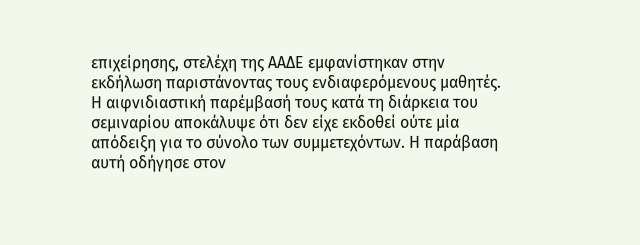επιχείρησης, στελέχη της ΑΑΔΕ εμφανίστηκαν στην εκδήλωση παριστάνοντας τους ενδιαφερόμενους μαθητές. Η αιφνιδιαστική παρέμβασή τους κατά τη διάρκεια του σεμιναρίου αποκάλυψε ότι δεν είχε εκδοθεί ούτε μία απόδειξη για το σύνολο των συμμετεχόντων. Η παράβαση αυτή οδήγησε στον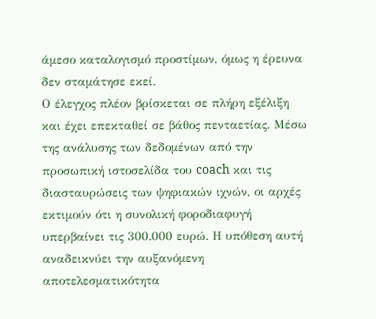άμεσο καταλογισμό προστίμων, όμως η έρευνα δεν σταμάτησε εκεί.
Ο έλεγχος πλέον βρίσκεται σε πλήρη εξέλιξη και έχει επεκταθεί σε βάθος πενταετίας. Μέσω της ανάλυσης των δεδομένων από την προσωπική ιστοσελίδα του coach και τις διασταυρώσεις των ψηφιακών ιχνών, οι αρχές εκτιμούν ότι η συνολική φοροδιαφυγή υπερβαίνει τις 300.000 ευρώ. Η υπόθεση αυτή αναδεικνύει την αυξανόμενη αποτελεσματικότητα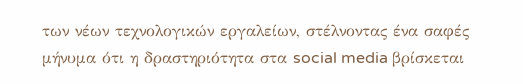των νέων τεχνολογικών εργαλείων, στέλνοντας ένα σαφές μήνυμα ότι η δραστηριότητα στα social media βρίσκεται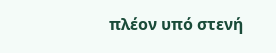πλέον υπό στενή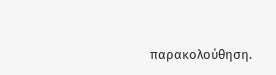παρακολούθηση.